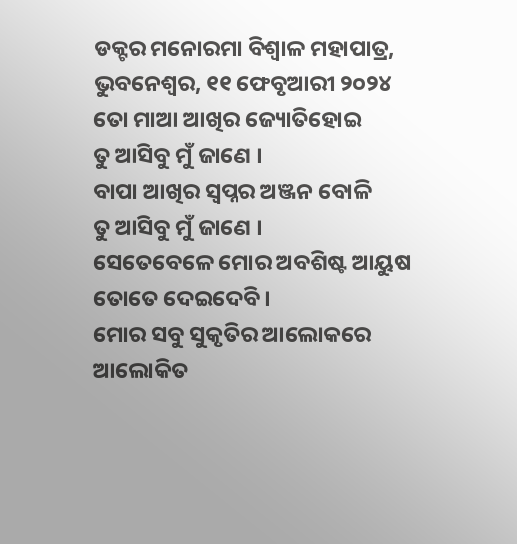ଡକ୍ଟର ମନୋରମା ବିଶ୍ୱାଳ ମହାପାତ୍ର, ଭୁବନେଶ୍ୱର, ୧୧ ଫେବୃଆରୀ ୨୦୨୪
ତୋ ମାଆ ଆଖିର ଜ୍ୟୋତିହୋଇ
ତୁ ଆସିବୁ ମୁଁ ଜାଣେ ।
ବାପା ଆଖିର ସ୍ଵପ୍ନର ଅଞ୍ଜନ ବୋଳି
ତୁ ଆସିବୁ ମୁଁ ଜାଣେ ।
ସେତେବେଳେ ମୋର ଅବଶିଷ୍ଟ ଆୟୁଷ
ତୋତେ ଦେଇଦେବି ।
ମୋର ସବୁ ସୁକୃତିର ଆଲୋକରେ
ଆଲୋକିତ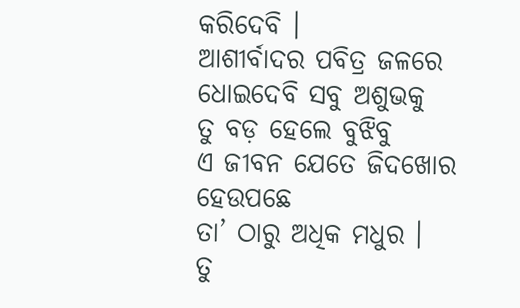କରିଦେବି ।
ଆଶୀର୍ବାଦର ପବିତ୍ର ଜଳରେ
ଧୋଇଦେବି ସବୁ ଅଶୁଭକୁ
ତୁ ବଡ଼ ହେଲେ ବୁଝିବୁ
ଏ ଜୀବନ ଯେତେ ଜିଦଖୋର
ହେଉପଛେ
ତା’ ଠାରୁ ଅଧିକ ମଧୁର ।
ତୁ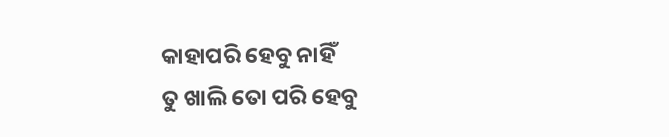କାହାପରି ହେବୁ ନାହିଁ
ତୁ ଖାଲି ତୋ ପରି ହେବୁ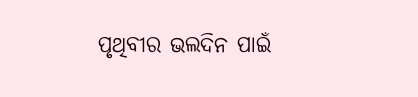ପୃଥିବୀର ଭଲଦିନ ପାଇଁ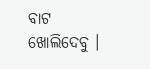ବାଟ ଖୋଲିଦେବୁ ।